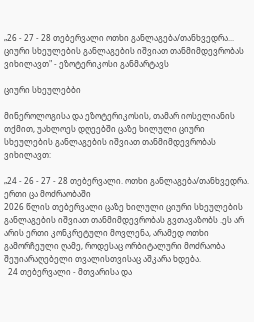„26 - 27 - 28 თებერვალი ოთხი განლაგება/თანხვედრა... ციური სხეულების განლაგების იშვიათ თანმიმდევრობას ვიხილავთ" - ეზოტერიკოსი განმარტავს

ციური სხეულებბი

მინეროლოგისა და ეზოტერიკოსის, თამარ იოსელიანის თქმით, უახლოეს დღეებში ცაზე ხილული ციური სხეულების განლაგების იშვიათ თანმიმდევრობას ვიხილავთ:

„24 - 26 - 27 - 28 თებერვალი. ოთხი განლაგება/თანხვედრა. ერთი ცა მოძრაობაში
2026 წლის თებერვალი ცაზე ხილული ციური სხეულების განლაგების იშვიათ თანმიმდევრობას გვთავაზობს .ეს არ არის ერთი კონკრეტული მოვლენა, არამედ ოთხი გამორჩეული ღამე, როდესაც ორბიტალური მოძრაობა შეუიარაღებელი თვალისთვისაც აშკარა ხდება.
  24 თებერვალი - მთვარისა და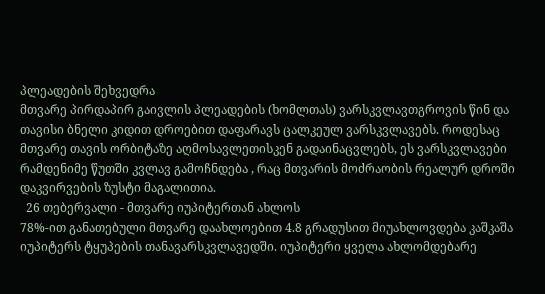პლეადების შეხვედრა
მთვარე პირდაპირ გაივლის პლეადების (ხომლთას) ვარსკვლავთგროვის წინ და თავისი ბნელი კიდით დროებით დაფარავს ცალკეულ ვარსკვლავებს. როდესაც მთვარე თავის ორბიტაზე აღმოსავლეთისკენ გადაინაცვლებს, ეს ვარსკვლავები რამდენიმე წუთში კვლავ გამოჩნდება , რაც მთვარის მოძრაობის რეალურ დროში დაკვირვების ზუსტი მაგალითია.
  26 თებერვალი - მთვარე იუპიტერთან ახლოს
78%-ით განათებული მთვარე დაახლოებით 4.8 გრადუსით მიუახლოვდება კაშკაშა იუპიტერს ტყუპების თანავარსკვლავედში. იუპიტერი ყველა ახლომდებარე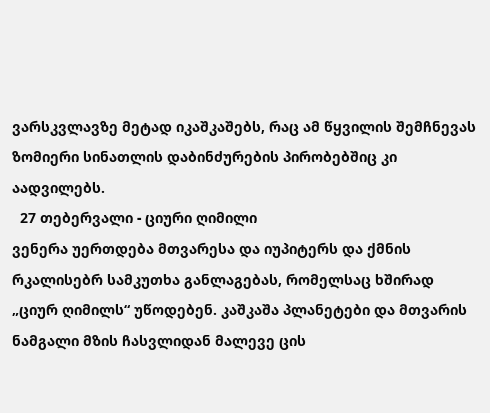ვარსკვლავზე მეტად იკაშკაშებს, რაც ამ წყვილის შემჩნევას ზომიერი სინათლის დაბინძურების პირობებშიც კი აადვილებს.
  27 თებერვალი - ციური ღიმილი
ვენერა უერთდება მთვარესა და იუპიტერს და ქმნის რკალისებრ სამკუთხა განლაგებას, რომელსაც ხშირად „ციურ ღიმილს“ უწოდებენ. კაშკაშა პლანეტები და მთვარის ნამგალი მზის ჩასვლიდან მალევე ცის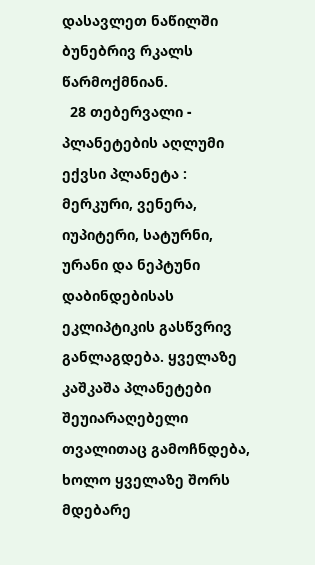დასავლეთ ნაწილში ბუნებრივ რკალს წარმოქმნიან.
  28 თებერვალი - პლანეტების აღლუმი
ექვსი პლანეტა : მერკური, ვენერა, იუპიტერი, სატურნი, ურანი და ნეპტუნი დაბინდებისას ეკლიპტიკის გასწვრივ განლაგდება. ყველაზე კაშკაშა პლანეტები შეუიარაღებელი თვალითაც გამოჩნდება, ხოლო ყველაზე შორს მდებარე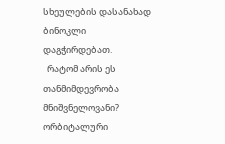სხეულების დასანახად ბინოკლი დაგჭირდებათ.
  რატომ არის ეს თანმიმდევრობა მნიშვნელოვანი?
ორბიტალური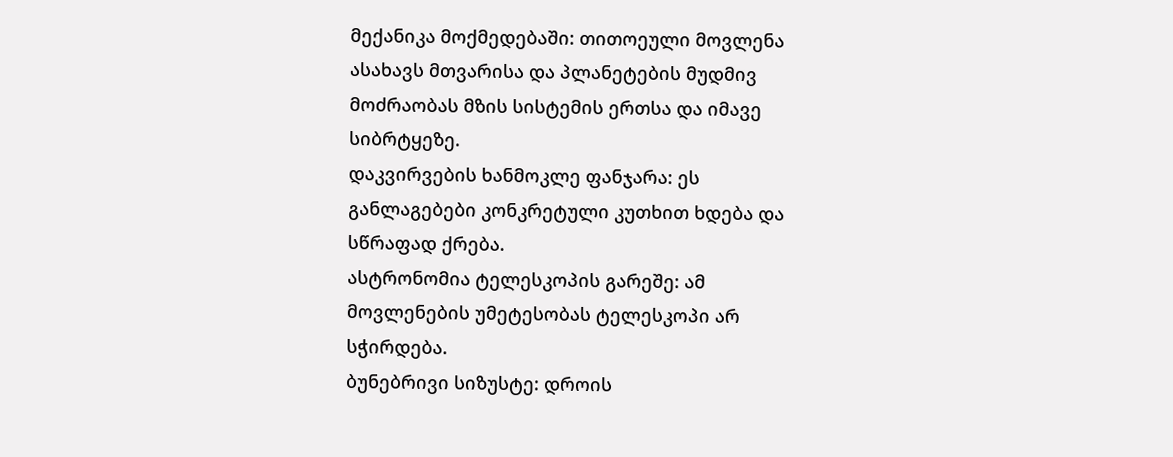მექანიკა მოქმედებაში: თითოეული მოვლენა ასახავს მთვარისა და პლანეტების მუდმივ მოძრაობას მზის სისტემის ერთსა და იმავე სიბრტყეზე.
დაკვირვების ხანმოკლე ფანჯარა: ეს განლაგებები კონკრეტული კუთხით ხდება და სწრაფად ქრება.
ასტრონომია ტელესკოპის გარეშე: ამ მოვლენების უმეტესობას ტელესკოპი არ სჭირდება.
ბუნებრივი სიზუსტე: დროის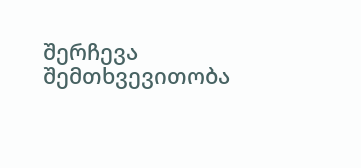შერჩევა შემთხვევითობა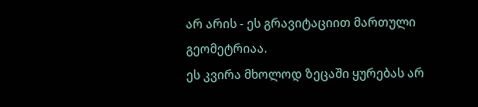არ არის - ეს გრავიტაციით მართული გეომეტრიაა.
ეს კვირა მხოლოდ ზეცაში ყურებას არ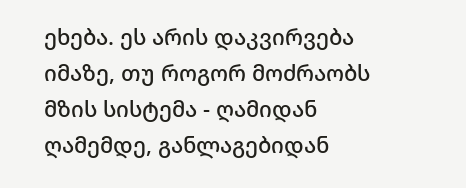ეხება. ეს არის დაკვირვება იმაზე, თუ როგორ მოძრაობს მზის სისტემა - ღამიდან ღამემდე, განლაგებიდან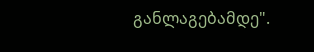განლაგებამდე".